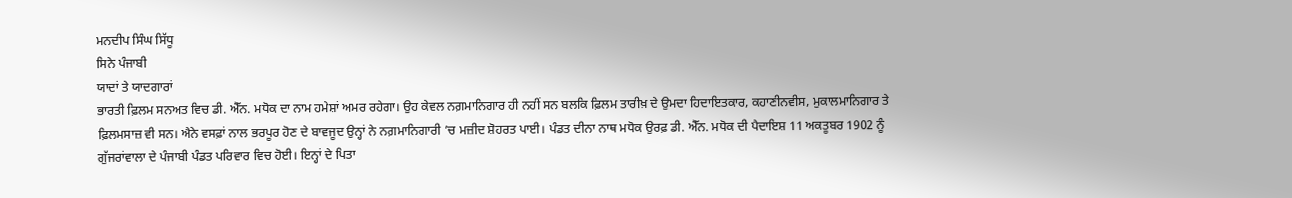ਮਨਦੀਪ ਸਿੰਘ ਸਿੱਧੂ
ਸਿਨੇ ਪੰਜਾਬੀ
ਯਾਦਾਂ ਤੇ ਯਾਦਗਾਰਾਂ
ਭਾਰਤੀ ਫ਼ਿਲਮ ਸਨਅਤ ਵਿਚ ਡੀ. ਐੱਨ. ਮਧੋਕ ਦਾ ਨਾਮ ਹਮੇਸ਼ਾਂ ਅਮਰ ਰਹੇਗਾ। ਉਹ ਕੇਵਲ ਨਗ਼ਮਾਨਿਗਾਰ ਹੀ ਨਹੀਂ ਸਨ ਬਲਕਿ ਫ਼ਿਲਮ ਤਾਰੀਖ਼ ਦੇ ਉਮਦਾ ਹਿਦਾਇਤਕਾਰ, ਕਹਾਣੀਨਵੀਸ, ਮੁਕਾਲਮਾਨਿਗਾਰ ਤੇ ਫ਼ਿਲਮਸਾਜ਼ ਵੀ ਸਨ। ਐਨੇ ਵਸਫ਼ਾਂ ਨਾਲ ਭਰਪੂਰ ਹੋਣ ਦੇ ਬਾਵਜੂਦ ਉਨ੍ਹਾਂ ਨੇ ਨਗ਼ਮਾਨਿਗਾਰੀ ’ਚ ਮਜ਼ੀਦ ਸ਼ੋਹਰਤ ਪਾਈ। ਪੰਡਤ ਦੀਨਾ ਨਾਥ ਮਧੋਕ ਉਰਫ਼ ਡੀ. ਐੱਨ. ਮਧੋਕ ਦੀ ਪੈਦਾਇਸ਼ 11 ਅਕਤੂਬਰ 1902 ਨੂੰ ਗੁੱਜਰਾਂਵਾਲਾ ਦੇ ਪੰਜਾਬੀ ਪੰਡਤ ਪਰਿਵਾਰ ਵਿਚ ਹੋਈ। ਇਨ੍ਹਾਂ ਦੇ ਪਿਤਾ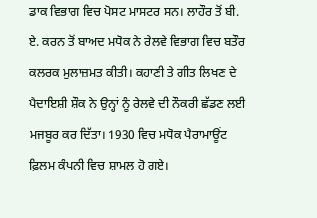ਡਾਕ ਵਿਭਾਗ ਵਿਚ ਪੋਸਟ ਮਾਸਟਰ ਸਨ। ਲਾਹੌਰ ਤੋਂ ਬੀ. ਏ. ਕਰਨ ਤੋਂ ਬਾਅਦ ਮਧੋਕ ਨੇ ਰੇਲਵੇ ਵਿਭਾਗ ਵਿਚ ਬਤੌਰ ਕਲਰਕ ਮੁਲਾਜ਼ਮਤ ਕੀਤੀ। ਕਹਾਣੀ ਤੇ ਗੀਤ ਲਿਖਣ ਦੇ ਪੈਦਾਇਸ਼ੀ ਸ਼ੌਕ ਨੇ ਉਨ੍ਹਾਂ ਨੂੰ ਰੇਲਵੇ ਦੀ ਨੌਕਰੀ ਛੱਡਣ ਲਈ ਮਜਬੂਰ ਕਰ ਦਿੱਤਾ। 1930 ਵਿਚ ਮਧੋਕ ਪੈਰਾਮਾਊਂਟ ਫ਼ਿਲਮ ਕੰਪਨੀ ਵਿਚ ਸ਼ਾਮਲ ਹੋ ਗਏ।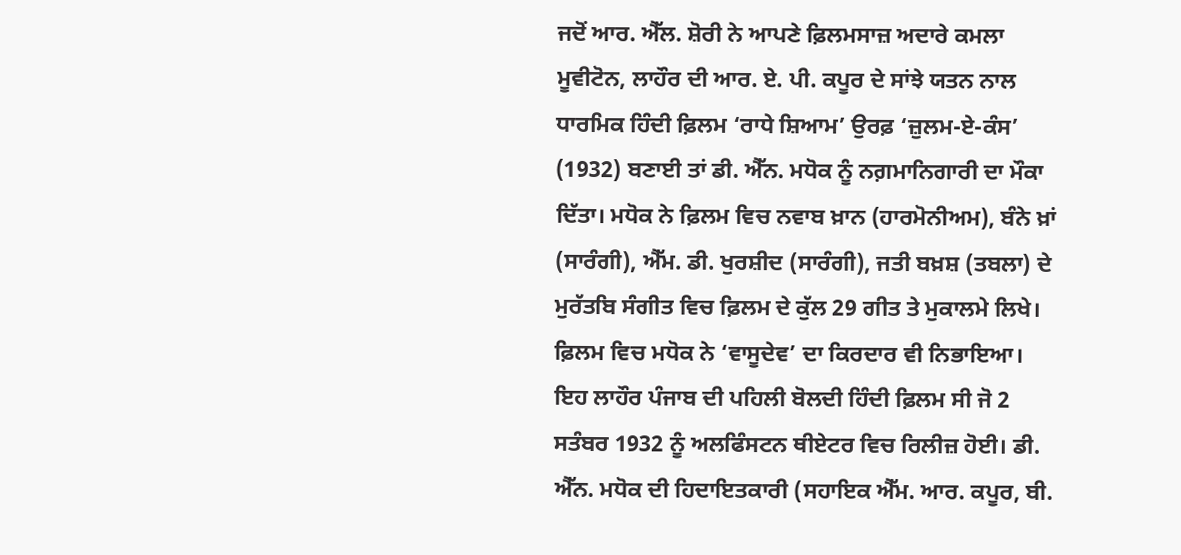ਜਦੋਂ ਆਰ. ਐੱਲ. ਸ਼ੋਰੀ ਨੇ ਆਪਣੇ ਫ਼ਿਲਮਸਾਜ਼ ਅਦਾਰੇ ਕਮਲਾ ਮੂਵੀਟੋਨ, ਲਾਹੌਰ ਦੀ ਆਰ. ਏ. ਪੀ. ਕਪੂਰ ਦੇ ਸਾਂਝੇ ਯਤਨ ਨਾਲ ਧਾਰਮਿਕ ਹਿੰਦੀ ਫ਼ਿਲਮ ‘ਰਾਧੇ ਸ਼ਿਆਮ’ ਉਰਫ਼ ‘ਜ਼ੁਲਮ-ਏ-ਕੰਸ’ (1932) ਬਣਾਈ ਤਾਂ ਡੀ. ਐੱਨ. ਮਧੋਕ ਨੂੰ ਨਗ਼ਮਾਨਿਗਾਰੀ ਦਾ ਮੌਕਾ ਦਿੱਤਾ। ਮਧੋਕ ਨੇ ਫ਼ਿਲਮ ਵਿਚ ਨਵਾਬ ਖ਼ਾਨ (ਹਾਰਮੋਨੀਅਮ), ਬੰਨੇ ਖ਼ਾਂ (ਸਾਰੰਗੀ), ਐੱਮ. ਡੀ. ਖੁਰਸ਼ੀਦ (ਸਾਰੰਗੀ), ਜਤੀ ਬਖ਼ਸ਼ (ਤਬਲਾ) ਦੇ ਮੁਰੱਤਬਿ ਸੰਗੀਤ ਵਿਚ ਫ਼ਿਲਮ ਦੇ ਕੁੱਲ 29 ਗੀਤ ਤੇ ਮੁਕਾਲਮੇ ਲਿਖੇ। ਫ਼ਿਲਮ ਵਿਚ ਮਧੋਕ ਨੇ ‘ਵਾਸੂਦੇਵ’ ਦਾ ਕਿਰਦਾਰ ਵੀ ਨਿਭਾਇਆ। ਇਹ ਲਾਹੌਰ ਪੰਜਾਬ ਦੀ ਪਹਿਲੀ ਬੋਲਦੀ ਹਿੰਦੀ ਫ਼ਿਲਮ ਸੀ ਜੋ 2 ਸਤੰਬਰ 1932 ਨੂੰ ਅਲਫਿੰਸਟਨ ਥੀਏਟਰ ਵਿਚ ਰਿਲੀਜ਼ ਹੋਈ। ਡੀ. ਐੱਨ. ਮਧੋਕ ਦੀ ਹਿਦਾਇਤਕਾਰੀ (ਸਹਾਇਕ ਐੱਮ. ਆਰ. ਕਪੂਰ, ਬੀ.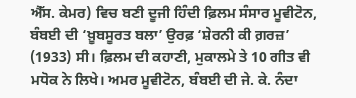ਐੱਸ. ਕੇਮਰ) ਵਿਚ ਬਣੀ ਦੂਜੀ ਹਿੰਦੀ ਫ਼ਿਲਮ ਸੰਸਾਰ ਮੂਵੀਟੋਨ, ਬੰਬਈ ਦੀ ‘ਖ਼ੂਬਸੂਰਤ ਬਲਾ’ ਉਰਫ਼ ‘ਸ਼ੇਰਨੀ ਕੀ ਗ਼ਰਜ਼’ (1933) ਸੀ। ਫ਼ਿਲਮ ਦੀ ਕਹਾਣੀ, ਮੁਕਾਲਮੇ ਤੇ 10 ਗੀਤ ਵੀ ਮਧੋਕ ਨੇ ਲਿਖੇ। ਅਮਰ ਮੂਵੀਟੋਨ, ਬੰਬਈ ਦੀ ਜੇ. ਕੇ. ਨੰਦਾ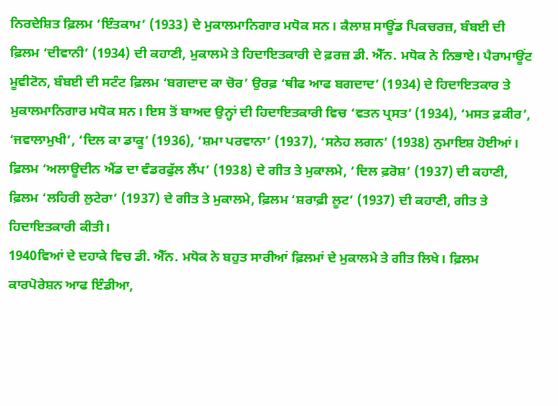ਨਿਰਦੇਸ਼ਿਤ ਫ਼ਿਲਮ ‘ਇੰਤਕਾਮ’ (1933) ਦੇ ਮੁਕਾਲਮਾਨਿਗਾਰ ਮਧੋਕ ਸਨ। ਕੈਲਾਸ਼ ਸਾਊਂਡ ਪਿਕਚਰਜ਼, ਬੰਬਈ ਦੀ ਫ਼ਿਲਮ ‘ਦੀਵਾਨੀ’ (1934) ਦੀ ਕਹਾਣੀ, ਮੁਕਾਲਮੇ ਤੇ ਹਿਦਾਇਤਕਾਰੀ ਦੇ ਫ਼ਰਜ਼ ਡੀ. ਐੱਨ. ਮਧੋਕ ਨੇ ਨਿਭਾਏ। ਪੈਰਾਮਾਊਂਟ ਮੂਵੀਟੋਨ, ਬੰਬਈ ਦੀ ਸਟੰਟ ਫ਼ਿਲਮ ‘ਬਗਦਾਦ ਕਾ ਚੋਰ’ ਉਰਫ਼ ‘ਥੀਫ ਆਫ ਬਗਦਾਦ’ (1934) ਦੇ ਹਿਦਾਇਤਕਾਰ ਤੇ ਮੁਕਾਲਮਾਨਿਗਾਰ ਮਧੋਕ ਸਨ। ਇਸ ਤੋਂ ਬਾਅਦ ਉਨ੍ਹਾਂ ਦੀ ਹਿਦਾਇਤਕਾਰੀ ਵਿਚ ‘ਵਤਨ ਪ੍ਰਸਤ’ (1934), ‘ਮਸਤ ਫ਼ਕੀਰ’, ‘ਜਵਾਲਾਮੁਖੀ’, ‘ਦਿਲ ਕਾ ਡਾਕੂ’ (1936), ‘ਸ਼ਮਾ ਪਰਵਾਨਾ’ (1937), ‘ਸਨੇਹ ਲਗਨ’ (1938) ਨੁਮਾਇਸ਼ ਹੋਈਆਂ। ਫ਼ਿਲਮ ‘ਅਲਾਊਦੀਨ ਐਂਡ ਦਾ ਵੰਡਰਫੁੱਲ ਲੈਂਪ’ (1938) ਦੇ ਗੀਤ ਤੇ ਮੁਕਾਲਮੇ, ‘ਦਿਲ ਫ਼ਰੋਸ਼’ (1937) ਦੀ ਕਹਾਣੀ, ਫ਼ਿਲਮ ‘ਲਹਿਰੀ ਲੁਟੇਰਾ’ (1937) ਦੇ ਗੀਤ ਤੇ ਮੁਕਾਲਮੇ, ਫ਼ਿਲਮ ‘ਸ਼ਰਾਫ਼ੀ ਲੂਟ’ (1937) ਦੀ ਕਹਾਣੀ, ਗੀਤ ਤੇ ਹਿਦਾਇਤਕਾਰੀ ਕੀਤੀ।
1940ਵਿਆਂ ਦੇ ਦਹਾਕੇ ਵਿਚ ਡੀ. ਐੱਨ. ਮਧੋਕ ਨੇ ਬਹੁਤ ਸਾਰੀਆਂ ਫ਼ਿਲਮਾਂ ਦੇ ਮੁਕਾਲਮੇ ਤੇ ਗੀਤ ਲਿਖੇ। ਫ਼ਿਲਮ ਕਾਰਪੋਰੇਸ਼ਨ ਆਫ ਇੰਡੀਆ,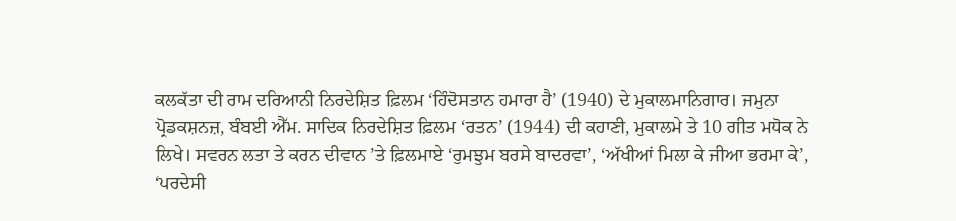ਕਲਕੱਤਾ ਦੀ ਰਾਮ ਦਰਿਆਨੀ ਨਿਰਦੇਸ਼ਿਤ ਫ਼ਿਲਮ ‘ਹਿੰਦੋਸਤਾਨ ਹਮਾਰਾ ਹੈ’ (1940) ਦੇ ਮੁਕਾਲਮਾਨਿਗਾਰ। ਜਮੁਨਾ ਪ੍ਰੋਡਕਸ਼ਨਜ਼, ਬੰਬਈ ਐੱਮ. ਸਾਦਿਕ ਨਿਰਦੇਸ਼ਿਤ ਫ਼ਿਲਮ ‘ਰਤਨ’ (1944) ਦੀ ਕਹਾਣੀ, ਮੁਕਾਲਮੇ ਤੇ 10 ਗੀਤ ਮਧੋਕ ਨੇ ਲਿਖੇ। ਸਵਰਨ ਲਤਾ ਤੇ ਕਰਨ ਦੀਵਾਨ ’ਤੇ ਫ਼ਿਲਮਾਏ ‘ਰੁਮਝੁਮ ਬਰਸੇ ਬਾਦਰਵਾ’, ‘ਅੱਖੀਆਂ ਮਿਲਾ ਕੇ ਜੀਆ ਭਰਮਾ ਕੇ’, ‘ਪਰਦੇਸੀ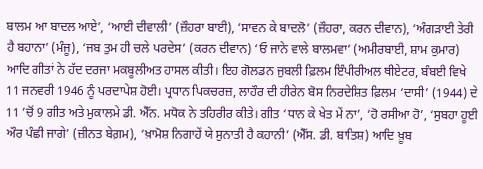ਬਾਲਮ ਆ ਬਾਦਲ ਆਏ’, ‘ਆਈ ਦੀਵਾਲੀ’ (ਜ਼ੌਹਰਾ ਬਾਈ), ‘ਸਾਵਨ ਕੇ ਬਾਦਲੋ’ (ਜ਼ੌਹਰਾ, ਕਰਨ ਦੀਵਾਨ), ‘ਅੰਗੜਾਈ ਤੇਰੀ ਹੈ ਬਹਾਨਾ’ (ਮੰਜੂ), ‘ਜਬ ਤੁਮ ਹੀ ਚਲੇ ਪਰਦੇਸ’ (ਕਰਨ ਦੀਵਾਨ) ‘ਓ ਜਾਨੇ ਵਾਲੇ ਬਾਲਮਵਾ’ (ਅਮੀਰਬਾਈ, ਸ਼ਾਮ ਕੁਮਾਰ) ਆਦਿ ਗੀਤਾਂ ਨੇ ਹੱਦ ਦਰਜਾ ਮਕਬੂਲੀਅਤ ਹਾਸਲ ਕੀਤੀ। ਇਹ ਗੋਲਡਨ ਜੁਬਲੀ ਫ਼ਿਲਮ ਇੰਪੀਰੀਅਲ ਥੀਏਟਰ, ਬੰਬਈ ਵਿਖੇ 11 ਜਨਵਰੀ 1946 ਨੂੰ ਪਰਦਾਪੇਸ਼ ਹੋਈ। ਪ੍ਰਧਾਨ ਪਿਕਚਰਜ਼, ਲਾਹੌਰ ਦੀ ਹੀਰੇਨ ਬੋਸ ਨਿਰਦੇਸ਼ਿਤ ਫ਼ਿਲਮ ‘ਦਾਸੀ’ (1944) ਦੇ 11 ’ਚੋਂ 9 ਗੀਤ ਅਤੇ ਮੁਕਾਲਮੇ ਡੀ. ਐੱਨ. ਮਧੋਕ ਨੇ ਤਹਿਰੀਰ ਕੀਤੇ। ਗੀਤ ‘ਧਾਨ ਕੇ ਖੇਤ ਮੇਂ ਨਾ’, ‘ਹੋ ਰਸੀਆ ਹੋ’, ‘ਸੁਬਹਾ ਹੂਈ ਔਰ ਪੰਛੀ ਜਾਗੇ’ (ਜ਼ੀਨਤ ਬੇਗ਼ਮ), ‘ਖ਼ਾਮੋਸ਼ ਨਿਗਾਹੇਂ ਯੇ ਸੁਨਾਤੀ ਹੈ ਕਹਾਨੀ’ (ਐੱਸ. ਡੀ. ਬਾਤਿਸ਼) ਆਦਿ ਖ਼ੂਬ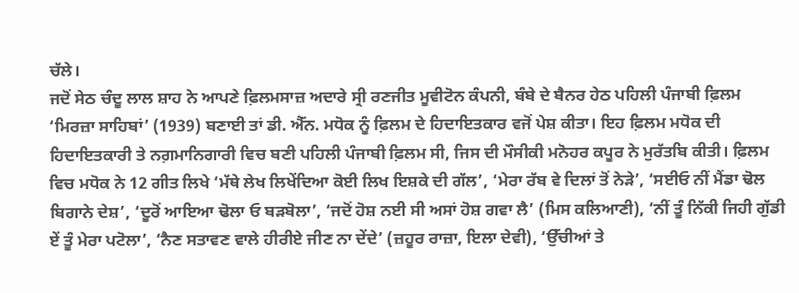ਚੱਲੇ।
ਜਦੋਂ ਸੇਠ ਚੰਦੂ ਲਾਲ ਸ਼ਾਹ ਨੇ ਆਪਣੇ ਫ਼ਿਲਮਸਾਜ਼ ਅਦਾਰੇ ਸ੍ਰੀ ਰਣਜੀਤ ਮੂਵੀਟੋਨ ਕੰਪਨੀ, ਬੰਬੇ ਦੇ ਬੈਨਰ ਹੇਠ ਪਹਿਲੀ ਪੰਜਾਬੀ ਫ਼ਿਲਮ ‘ਮਿਰਜ਼ਾ ਸਾਹਿਬਾਂ’ (1939) ਬਣਾਈ ਤਾਂ ਡੀ. ਐੱਨ. ਮਧੋਕ ਨੂੰ ਫ਼ਿਲਮ ਦੇ ਹਿਦਾਇਤਕਾਰ ਵਜੋਂ ਪੇਸ਼ ਕੀਤਾ। ਇਹ ਫ਼ਿਲਮ ਮਧੋਕ ਦੀ ਹਿਦਾਇਤਕਾਰੀ ਤੇ ਨਗ਼ਮਾਨਿਗਾਰੀ ਵਿਚ ਬਣੀ ਪਹਿਲੀ ਪੰਜਾਬੀ ਫ਼ਿਲਮ ਸੀ, ਜਿਸ ਦੀ ਮੌਸੀਕੀ ਮਨੋਹਰ ਕਪੂਰ ਨੇ ਮੁਰੱਤਬਿ ਕੀਤੀ। ਫ਼ਿਲਮ ਵਿਚ ਮਧੋਕ ਨੇ 12 ਗੀਤ ਲਿਖੇ ‘ਮੱਥੇ ਲੇਖ ਲਿਖੇਂਦਿਆ ਕੋਈ ਲਿਖ ਇਸ਼ਕੇ ਦੀ ਗੱਲ’, ‘ਮੇਰਾ ਰੱਬ ਵੇ ਦਿਲਾਂ ਤੋਂ ਨੇੜੇ’, ‘ਸਈਓ ਨੀਂ ਮੈਂਡਾ ਢੋਲ ਬਿਗਾਨੇ ਦੇਸ਼’, ‘ਦੂਰੋਂ ਆਇਆ ਢੋਲਾ ਓ ਬੜਬੋਲਾ’, ‘ਜਦੋਂ ਹੋਸ਼ ਨਈ ਸੀ ਅਸਾਂ ਹੋਸ਼ ਗਵਾ ਲੈ’ (ਮਿਸ ਕਲਿਆਣੀ), ‘ਨੀਂ ਤੂੰ ਨਿੱਕੀ ਜਿਹੀ ਗੁੱਡੀ ਏਂ ਤੂੰ ਮੇਰਾ ਪਟੋਲਾ’, ‘ਨੈਣ ਸਤਾਵਣ ਵਾਲੇ ਹੀਰੀਏ ਜੀਣ ਨਾ ਦੇਂਦੇ’ (ਜ਼ਹੂਰ ਰਾਜ਼ਾ, ਇਲਾ ਦੇਵੀ), ‘ਉੱਚੀਆਂ ਤੇ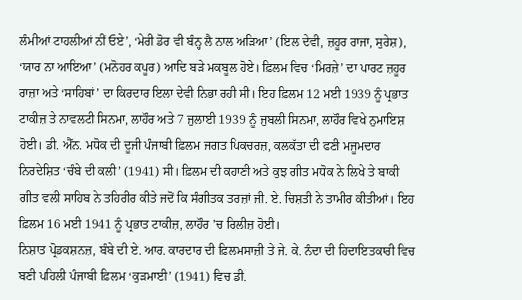ਲੰਮੀਆਂ ਟਾਹਲੀਆਂ ਨੀਂ ਓਏ’, ‘ਮੇਰੀ ਡੋਰ ਵੀ ਬੰਨ੍ਹ ਲੈ ਨਾਲ ਅੜਿਆ’ (ਇਲ ਦੇਵੀ, ਜ਼ਹੂਰ ਰਾਜਾ, ਸੁਰੇਸ਼), ‘ਯਾਰ ਨਾ ਆਇਆ’ (ਮਨੋਹਰ ਕਪੂਰ) ਆਦਿ ਬੜੇ ਮਕਬੂਲ ਹੋਏ। ਫ਼ਿਲਮ ਵਿਚ ‘ਮਿਰਜ਼ੇ’ ਦਾ ਪਾਰਟ ਜ਼ਹੂਰ ਰਾਜ਼ਾ ਅਤੇ ‘ਸਾਹਿਬਾਂ’ ਦਾ ਕਿਰਦਾਰ ਇਲਾ ਦੇਵੀ ਨਿਭਾ ਰਹੀ ਸੀ। ਇਹ ਫ਼ਿਲਮ 12 ਮਈ 1939 ਨੂੰ ਪ੍ਰਭਾਤ ਟਾਕੀਜ਼ ਤੇ ਨਾਵਲਟੀ ਸਿਨਮਾ, ਲਾਹੌਰ ਅਤੇ 7 ਜੁਲਾਈ 1939 ਨੂੰ ਜੁਬਲੀ ਸਿਨਮਾ, ਲਾਹੌਰ ਵਿਖੇ ਨੁਮਾਇਸ਼ ਹੋਈ। ਡੀ. ਐੱਨ. ਮਧੋਕ ਦੀ ਦੂਜੀ ਪੰਜਾਬੀ ਫ਼ਿਲਮ ਜਗਤ ਪਿਕਚਰਜ਼, ਕਲਕੱਤਾ ਦੀ ਫਣੀ ਮਜੂਮਦਾਰ ਨਿਰਦੇਸ਼ਿਤ ‘ਚੰਬੇ ਦੀ ਕਲੀ’ (1941) ਸੀ। ਫ਼ਿਲਮ ਦੀ ਕਹਾਣੀ ਅਤੇ ਕੁਝ ਗੀਤ ਮਧੋਕ ਨੇ ਲਿਖੇ ਤੇ ਬਾਕੀ ਗੀਤ ਵਲੀ ਸਾਹਿਬ ਨੇ ਤਹਿਰੀਰ ਕੀਤੇ ਜਦੋਂ ਕਿ ਸੰਗੀਤਕ ਤਰਜ਼ਾਂ ਜੀ. ਏ. ਚਿਸ਼ਤੀ ਨੇ ਤਾਮੀਰ ਕੀਤੀਆਂ। ਇਹ ਫ਼ਿਲਮ 16 ਮਈ 1941 ਨੂੰ ਪ੍ਰਭਾਤ ਟਾਕੀਜ਼, ਲਾਹੌਰ ’ਚ ਰਿਲੀਜ਼ ਹੋਈ।
ਨਿਸ਼ਾਤ ਪ੍ਰੋਡਕਸ਼ਨਜ਼, ਬੰਬੇ ਦੀ ਏ. ਆਰ. ਕਾਰਦਾਰ ਦੀ ਫ਼ਿਲਮਸਾਜ਼ੀ ਤੇ ਜੇ. ਕੇ. ਨੰਦਾ ਦੀ ਹਿਦਾਇਤਕਾਰੀ ਵਿਚ ਬਣੀ ਪਹਿਲੀ ਪੰਜਾਬੀ ਫ਼ਿਲਮ ‘ਕੁੜਮਾਈ’ (1941) ਵਿਚ ਡੀ.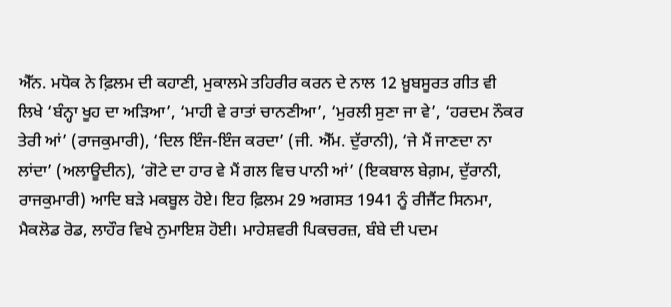ਐੱਨ. ਮਧੋਕ ਨੇ ਫ਼ਿਲਮ ਦੀ ਕਹਾਣੀ, ਮੁਕਾਲਮੇ ਤਹਿਰੀਰ ਕਰਨ ਦੇ ਨਾਲ 12 ਖ਼ੂਬਸੂਰਤ ਗੀਤ ਵੀ ਲਿਖੇ ‘ਬੰਨ੍ਹਾ ਖੂਹ ਦਾ ਅੜਿਆ’, ‘ਮਾਹੀ ਵੇ ਰਾਤਾਂ ਚਾਨਣੀਆ’, ‘ਮੁਰਲੀ ਸੁਣਾ ਜਾ ਵੇ’, ‘ਹਰਦਮ ਨੌਕਰ ਤੇਰੀ ਆਂ’ (ਰਾਜਕੁਮਾਰੀ), ‘ਦਿਲ ਇੰਜ-ਇੰਜ ਕਰਦਾ’ (ਜੀ. ਐੱਮ. ਦੁੱਰਾਨੀ), ‘ਜੇ ਮੈਂ ਜਾਣਦਾ ਨਾ ਲਾਂਦਾ’ (ਅਲਾਊਦੀਨ), ‘ਗੋਟੇ ਦਾ ਹਾਰ ਵੇ ਮੈਂ ਗਲ ਵਿਚ ਪਾਨੀ ਆਂ’ (ਇਕਬਾਲ ਬੇਗ਼ਮ, ਦੁੱਰਾਨੀ, ਰਾਜਕੁਮਾਰੀ) ਆਦਿ ਬੜੇ ਮਕਬੂਲ ਹੋਏ। ਇਹ ਫ਼ਿਲਮ 29 ਅਗਸਤ 1941 ਨੂੰ ਰੀਜੈਂਟ ਸਿਨਮਾ, ਮੈਕਲੋਡ ਰੋਡ, ਲਾਹੌਰ ਵਿਖੇ ਨੁਮਾਇਸ਼ ਹੋਈ। ਮਾਹੇਸ਼ਵਰੀ ਪਿਕਚਰਜ਼, ਬੰਬੇ ਦੀ ਪਦਮ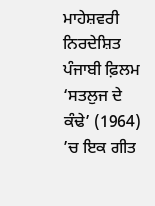ਮਾਹੇਸ਼ਵਰੀ ਨਿਰਦੇਸ਼ਿਤ ਪੰਜਾਬੀ ਫ਼ਿਲਮ ‘ਸਤਲੁਜ ਦੇ ਕੰਢੇ’ (1964) ’ਚ ਇਕ ਗੀਤ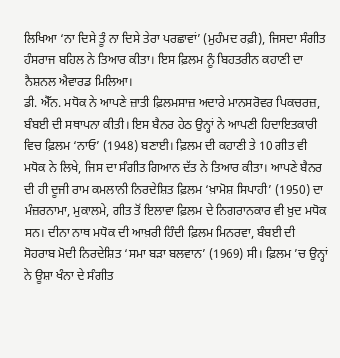ਲਿਖਿਆ ‘ਨਾ ਦਿਸੇ ਤੂੰ ਨਾ ਦਿਸੇ ਤੇਰਾ ਪਰਛਾਵਾਂ’ (ਮੁਹੰਮਦ ਰਫ਼ੀ), ਜਿਸਦਾ ਸੰਗੀਤ ਹੰਸਰਾਜ ਬਹਿਲ ਨੇ ਤਿਆਰ ਕੀਤਾ। ਇਸ ਫ਼ਿਲਮ ਨੂੰ ਬਿਹਤਰੀਨ ਕਹਾਣੀ ਦਾ ਨੈਸ਼ਨਲ ਐਵਾਰਡ ਮਿਲਿਆ।
ਡੀ. ਐੱਨ. ਮਧੋਕ ਨੇ ਆਪਣੇ ਜ਼ਾਤੀ ਫ਼ਿਲਮਸਾਜ਼ ਅਦਾਰੇ ਮਾਨਸਰੋਵਰ ਪਿਕਚਰਜ਼, ਬੰਬਈ ਦੀ ਸਥਾਪਨਾ ਕੀਤੀ। ਇਸ ਬੈਨਰ ਹੇਠ ਉਨ੍ਹਾਂ ਨੇ ਆਪਣੀ ਹਿਦਾਇਤਕਾਰੀ ਵਿਚ ਫ਼ਿਲਮ ‘ਨਾਓ’ (1948) ਬਣਾਈ। ਫ਼ਿਲਮ ਦੀ ਕਹਾਣੀ ਤੇ 10 ਗੀਤ ਵੀ ਮਧੋਕ ਨੇ ਲਿਖੇ, ਜਿਸ ਦਾ ਸੰਗੀਤ ਗਿਆਨ ਦੱਤ ਨੇ ਤਿਆਰ ਕੀਤਾ। ਆਪਣੇ ਬੈਨਰ ਦੀ ਹੀ ਦੂਜੀ ਰਾਮ ਕਮਲਾਨੀ ਨਿਰਦੇਸ਼ਿਤ ਫ਼ਿਲਮ ‘ਖ਼ਾਮੋਸ਼ ਸਿਪਾਹੀ’ (1950) ਦਾ ਮੰਜ਼ਰਨਾਮਾ, ਮੁਕਾਲਮੇ, ਗੀਤ ਤੋਂ ਇਲਾਵਾ ਫ਼ਿਲਮ ਦੇ ਨਿਗਰਾਨਕਾਰ ਵੀ ਖ਼ੁਦ ਮਧੋਕ ਸਨ। ਦੀਨਾ ਨਾਥ ਮਧੋਕ ਦੀ ਆਖ਼ਰੀ ਹਿੰਦੀ ਫ਼ਿਲਮ ਮਿਨਰਵਾ, ਬੰਬਈ ਦੀ ਸੋਹਰਾਬ ਮੋਦੀ ਨਿਰਦੇਸ਼ਿਤ ‘ਸਮਾ ਬੜਾ ਬਲਵਾਨ’ (1969) ਸੀ। ਫ਼ਿਲਮ ’ਚ ਉਨ੍ਹਾਂ ਨੇ ਊਸ਼ਾ ਖੰਨਾ ਦੇ ਸੰਗੀਤ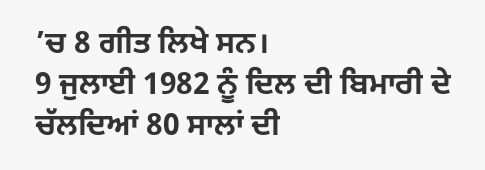’ਚ 8 ਗੀਤ ਲਿਖੇ ਸਨ।
9 ਜੁਲਾਈ 1982 ਨੂੰ ਦਿਲ ਦੀ ਬਿਮਾਰੀ ਦੇ ਚੱਲਦਿਆਂ 80 ਸਾਲਾਂ ਦੀ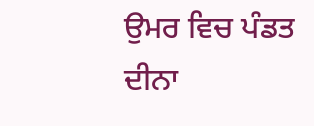ਉਮਰ ਵਿਚ ਪੰਡਤ ਦੀਨਾ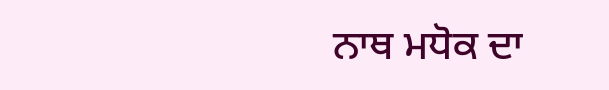ਨਾਥ ਮਧੋਕ ਦਾ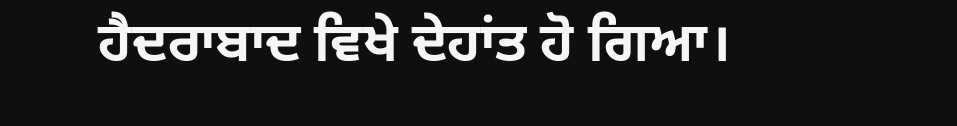ਹੈਦਰਾਬਾਦ ਵਿਖੇ ਦੇਹਾਂਤ ਹੋ ਗਿਆ।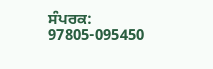ਸੰਪਰਕ: 97805-095450